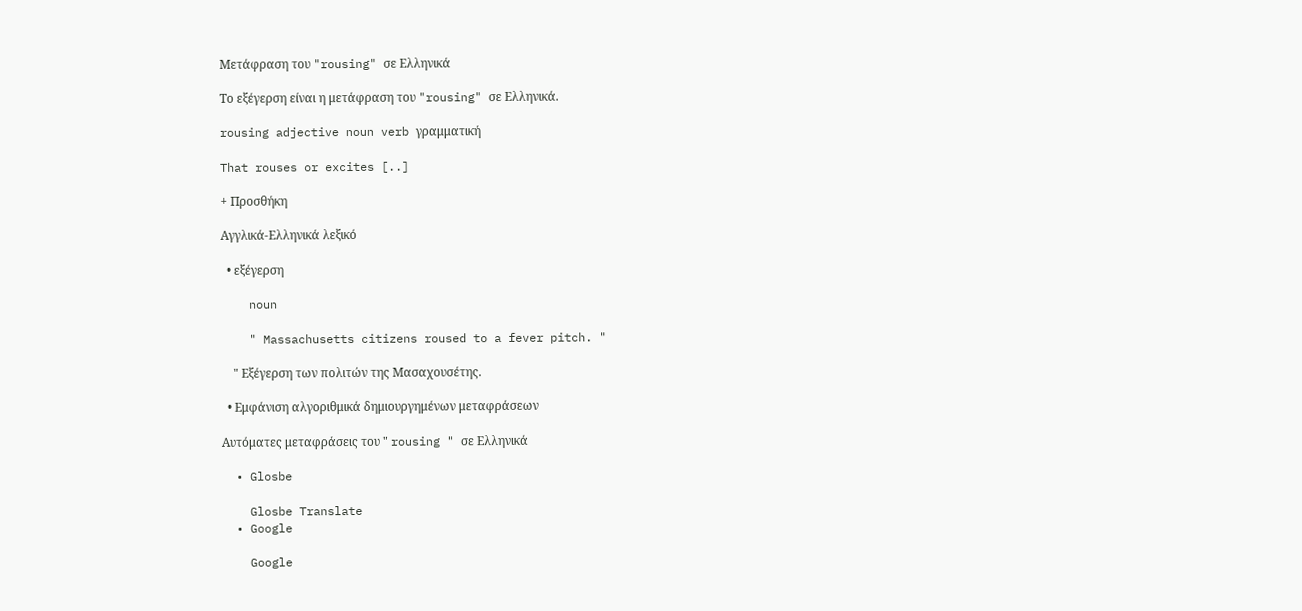Μετάφραση του "rousing" σε Ελληνικά

Το εξέγερση είναι η μετάφραση του "rousing" σε Ελληνικά.

rousing adjective noun verb γραμματική

That rouses or excites [..]

+ Προσθήκη

Αγγλικά-Ελληνικά λεξικό

  • εξέγερση

    noun

    " Massachusetts citizens roused to a fever pitch. "

    " Εξέγερση των πολιτών της Μασαχουσέτης.

  • Εμφάνιση αλγοριθμικά δημιουργημένων μεταφράσεων

Αυτόματες μεταφράσεις του " rousing " σε Ελληνικά

  • Glosbe

    Glosbe Translate
  • Google

    Google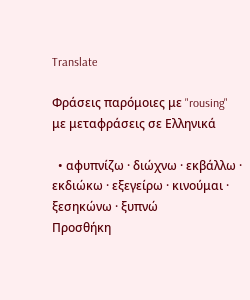Translate

Φράσεις παρόμοιες με "rousing" με μεταφράσεις σε Ελληνικά

  • αφυπνίζω · διώχνω · εκβάλλω · εκδιώκω · εξεγείρω · κινούμαι · ξεσηκώνω · ξυπνώ
Προσθήκη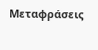Μεταφράσεις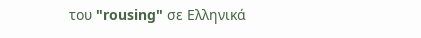του "rousing" σε Ελληνικά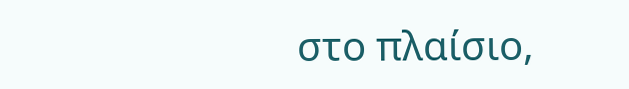στο πλαίσιο,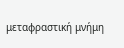μεταφραστική μνήμη